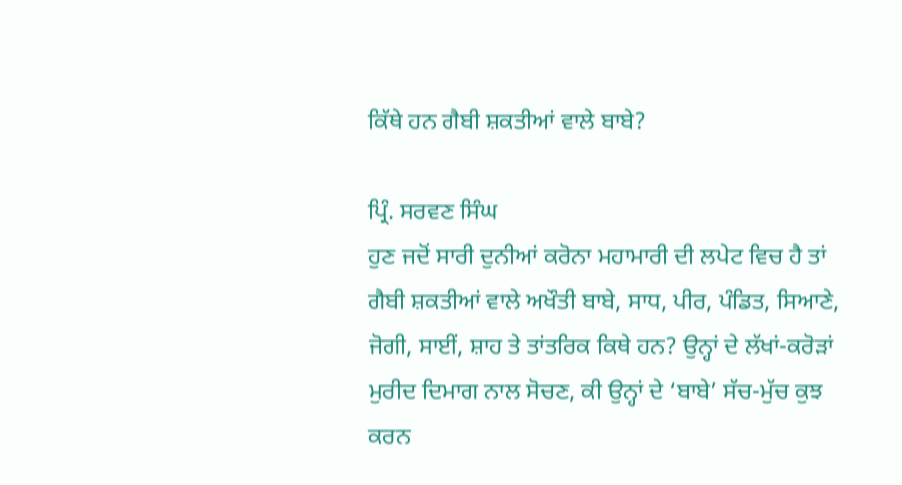ਕਿੱਥੇ ਹਨ ਗੈਬੀ ਸ਼ਕਤੀਆਂ ਵਾਲੇ ਬਾਬੇ?

ਪ੍ਰਿੰ. ਸਰਵਣ ਸਿੰਘ
ਹੁਣ ਜਦੋਂ ਸਾਰੀ ਦੁਨੀਆਂ ਕਰੋਨਾ ਮਹਾਮਾਰੀ ਦੀ ਲਪੇਟ ਵਿਚ ਹੈ ਤਾਂ ਗੈਬੀ ਸ਼ਕਤੀਆਂ ਵਾਲੇ ਅਖੌਤੀ ਬਾਬੇ, ਸਾਧ, ਪੀਰ, ਪੰਡਿਤ, ਸਿਆਣੇ, ਜੋਗੀ, ਸਾਈਂ, ਸ਼ਾਹ ਤੇ ਤਾਂਤਰਿਕ ਕਿਥੇ ਹਨ? ਉਨ੍ਹਾਂ ਦੇ ਲੱਖਾਂ-ਕਰੋੜਾਂ ਮੁਰੀਦ ਦਿਮਾਗ ਨਾਲ ਸੋਚਣ, ਕੀ ਉਨ੍ਹਾਂ ਦੇ ‘ਬਾਬੇ’ ਸੱਚ-ਮੁੱਚ ਕੁਝ ਕਰਨ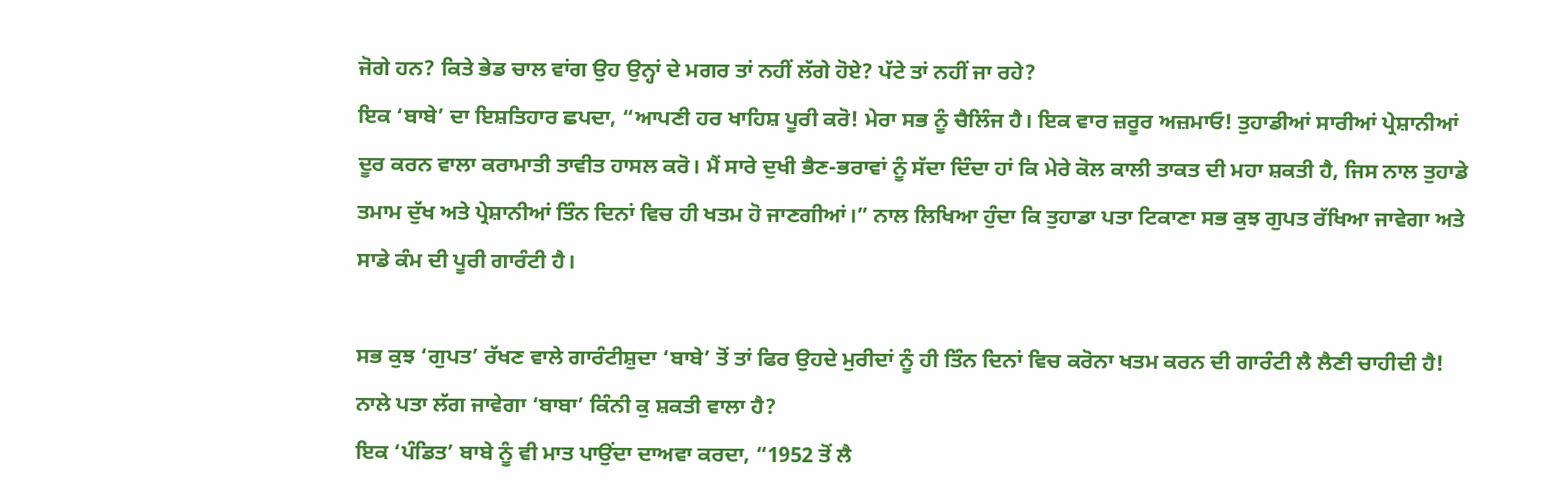ਜੋਗੇ ਹਨ? ਕਿਤੇ ਭੇਡ ਚਾਲ ਵਾਂਗ ਉਹ ਉਨ੍ਹਾਂ ਦੇ ਮਗਰ ਤਾਂ ਨਹੀਂ ਲੱਗੇ ਹੋਏ? ਪੱਟੇ ਤਾਂ ਨਹੀਂ ਜਾ ਰਹੇ?
ਇਕ ‘ਬਾਬੇ’ ਦਾ ਇਸ਼ਤਿਹਾਰ ਛਪਦਾ, “ਆਪਣੀ ਹਰ ਖਾਹਿਸ਼ ਪੂਰੀ ਕਰੋ! ਮੇਰਾ ਸਭ ਨੂੰ ਚੈਲਿੰਜ ਹੈ। ਇਕ ਵਾਰ ਜ਼ਰੂਰ ਅਜ਼ਮਾਓ! ਤੁਹਾਡੀਆਂ ਸਾਰੀਆਂ ਪ੍ਰੇਸ਼ਾਨੀਆਂ ਦੂਰ ਕਰਨ ਵਾਲਾ ਕਰਾਮਾਤੀ ਤਾਵੀਤ ਹਾਸਲ ਕਰੋ। ਮੈਂ ਸਾਰੇ ਦੁਖੀ ਭੈਣ-ਭਰਾਵਾਂ ਨੂੰ ਸੱਦਾ ਦਿੰਦਾ ਹਾਂ ਕਿ ਮੇਰੇ ਕੋਲ ਕਾਲੀ ਤਾਕਤ ਦੀ ਮਹਾ ਸ਼ਕਤੀ ਹੈ, ਜਿਸ ਨਾਲ ਤੁਹਾਡੇ ਤਮਾਮ ਦੁੱਖ ਅਤੇ ਪ੍ਰੇਸ਼ਾਨੀਆਂ ਤਿੰਨ ਦਿਨਾਂ ਵਿਚ ਹੀ ਖਤਮ ਹੋ ਜਾਣਗੀਆਂ।” ਨਾਲ ਲਿਖਿਆ ਹੁੰਦਾ ਕਿ ਤੁਹਾਡਾ ਪਤਾ ਟਿਕਾਣਾ ਸਭ ਕੁਝ ਗੁਪਤ ਰੱਖਿਆ ਜਾਵੇਗਾ ਅਤੇ ਸਾਡੇ ਕੰਮ ਦੀ ਪੂਰੀ ਗਾਰੰਟੀ ਹੈ।

ਸਭ ਕੁਝ ‘ਗੁਪਤ’ ਰੱਖਣ ਵਾਲੇ ਗਾਰੰਟੀਸ਼ੁਦਾ ‘ਬਾਬੇ’ ਤੋਂ ਤਾਂ ਫਿਰ ਉਹਦੇ ਮੁਰੀਦਾਂ ਨੂੰ ਹੀ ਤਿੰਨ ਦਿਨਾਂ ਵਿਚ ਕਰੋਨਾ ਖਤਮ ਕਰਨ ਦੀ ਗਾਰੰਟੀ ਲੈ ਲੈਣੀ ਚਾਹੀਦੀ ਹੈ! ਨਾਲੇ ਪਤਾ ਲੱਗ ਜਾਵੇਗਾ ‘ਬਾਬਾ’ ਕਿੰਨੀ ਕੁ ਸ਼ਕਤੀ ਵਾਲਾ ਹੈ?
ਇਕ ‘ਪੰਡਿਤ’ ਬਾਬੇ ਨੂੰ ਵੀ ਮਾਤ ਪਾਉਂਦਾ ਦਾਅਵਾ ਕਰਦਾ, “1952 ਤੋਂ ਲੈ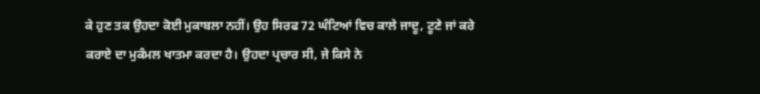ਕੇ ਹੁਣ ਤਕ ਉਹਦਾ ਕੋਈ ਮੁਕਾਬਲਾ ਨਹੀਂ। ਉਹ ਸਿਰਫ 72 ਘੰਟਿਆਂ ਵਿਚ ਕਾਲੇ ਜਾਦੂ, ਟੂਣੇ ਜਾਂ ਕਰੇ ਕਰਾਏ ਦਾ ਮੁਕੰਮਲ ਖਾਤਮਾ ਕਰਦਾ ਹੈ। ਉਹਦਾ ਪ੍ਰਚਾਰ ਸੀ, ਜੇ ਕਿਸੇ ਨੇ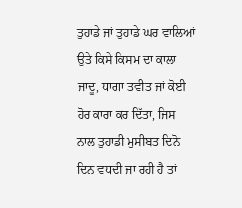ਤੁਹਾਡੇ ਜਾਂ ਤੁਹਾਡੇ ਘਰ ਵਾਲਿਆਂ ਉਤੇ ਕਿਸੇ ਕਿਸਮ ਦਾ ਕਾਲਾ ਜਾਦੂ, ਧਾਗਾ ਤਵੀਤ ਜਾਂ ਕੋਈ ਹੋਰ ਕਾਰਾ ਕਰ ਦਿੱਤਾ, ਜਿਸ ਨਾਲ ਤੁਹਾਡੀ ਮੁਸੀਬਤ ਦਿਨੋ ਦਿਨ ਵਧਦੀ ਜਾ ਰਹੀ ਹੈ ਤਾਂ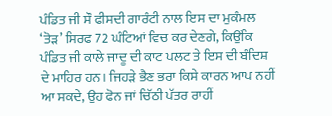ਪੰਡਿਤ ਜੀ ਸੌ ਫੀਸਦੀ ਗਾਰੰਟੀ ਨਾਲ ਇਸ ਦਾ ਮੁਕੰਮਲ ‘ਤੋੜ’ ਸਿਰਫ 72 ਘੰਟਿਆਂ ਵਿਚ ਕਰ ਦੇਣਗੇ, ਕਿਉਂਕਿ ਪੰਡਿਤ ਜੀ ਕਾਲੇ ਜਾਦੂ ਦੀ ਕਾਟ ਪਲਟ ਤੇ ਇਸ ਦੀ ਬੰਦਿਸ਼ ਦੇ ਮਾਹਿਰ ਹਨ। ਜਿਹੜੇ ਭੈਣ ਭਰਾ ਕਿਸੇ ਕਾਰਨ ਆਪ ਨਹੀਂ ਆ ਸਕਦੇ, ਉਹ ਫੋਨ ਜਾਂ ਚਿੱਠੀ ਪੱਤਰ ਰਾਹੀਂ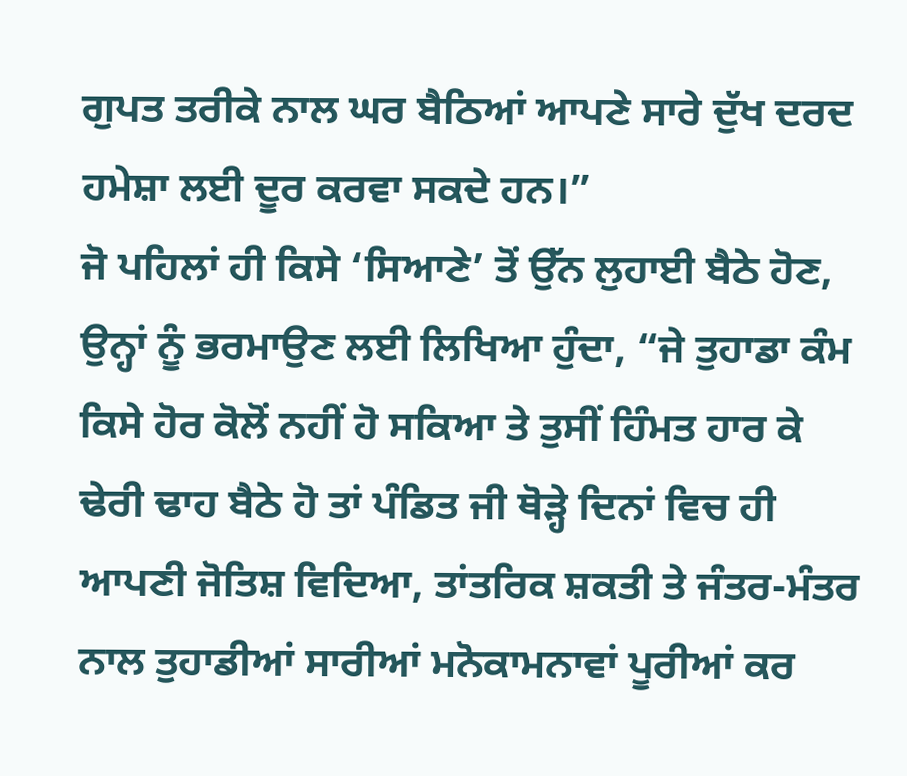ਗੁਪਤ ਤਰੀਕੇ ਨਾਲ ਘਰ ਬੈਠਿਆਂ ਆਪਣੇ ਸਾਰੇ ਦੁੱਖ ਦਰਦ ਹਮੇਸ਼ਾ ਲਈ ਦੂਰ ਕਰਵਾ ਸਕਦੇ ਹਨ।”
ਜੋ ਪਹਿਲਾਂ ਹੀ ਕਿਸੇ ‘ਸਿਆਣੇ’ ਤੋਂ ਉੱਨ ਲੁਹਾਈ ਬੈਠੇ ਹੋਣ, ਉਨ੍ਹਾਂ ਨੂੰ ਭਰਮਾਉਣ ਲਈ ਲਿਖਿਆ ਹੁੰਦਾ, “ਜੇ ਤੁਹਾਡਾ ਕੰਮ ਕਿਸੇ ਹੋਰ ਕੋਲੋਂ ਨਹੀਂ ਹੋ ਸਕਿਆ ਤੇ ਤੁਸੀਂ ਹਿੰਮਤ ਹਾਰ ਕੇ ਢੇਰੀ ਢਾਹ ਬੈਠੇ ਹੋ ਤਾਂ ਪੰਡਿਤ ਜੀ ਥੋੜ੍ਹੇ ਦਿਨਾਂ ਵਿਚ ਹੀ ਆਪਣੀ ਜੋਤਿਸ਼ ਵਿਦਿਆ, ਤਾਂਤਰਿਕ ਸ਼ਕਤੀ ਤੇ ਜੰਤਰ-ਮੰਤਰ ਨਾਲ ਤੁਹਾਡੀਆਂ ਸਾਰੀਆਂ ਮਨੋਕਾਮਨਾਵਾਂ ਪੂਰੀਆਂ ਕਰ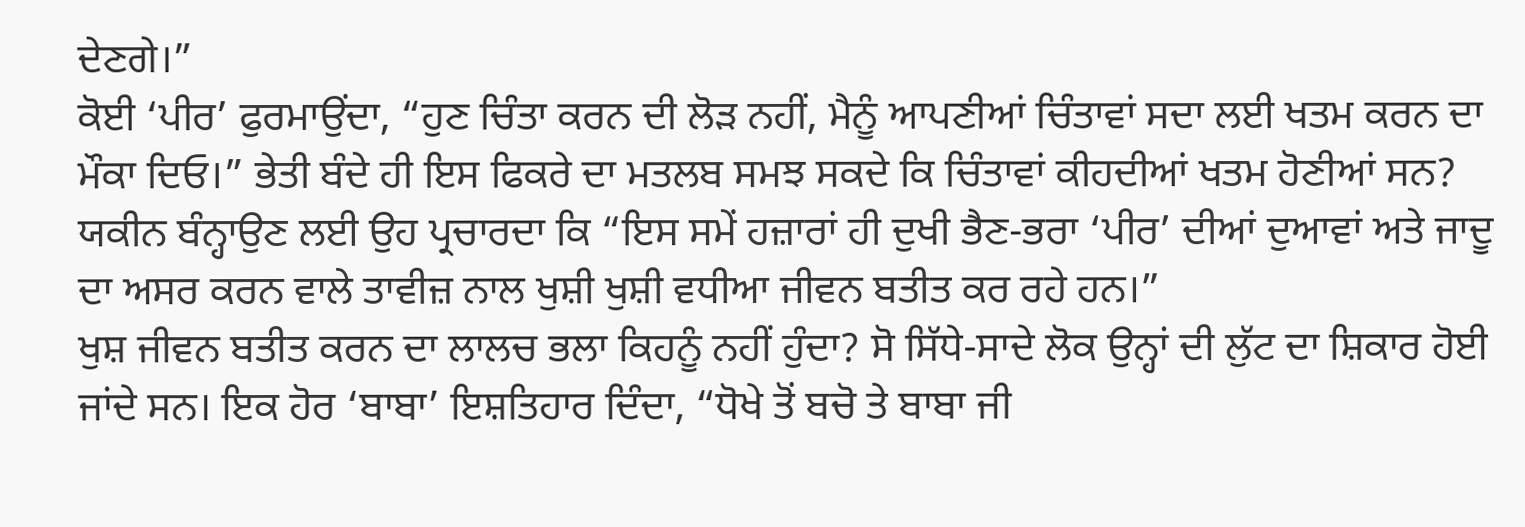ਦੇਣਗੇ।”
ਕੋਈ ‘ਪੀਰ’ ਫੁਰਮਾਉਂਦਾ, “ਹੁਣ ਚਿੰਤਾ ਕਰਨ ਦੀ ਲੋੜ ਨਹੀਂ, ਮੈਨੂੰ ਆਪਣੀਆਂ ਚਿੰਤਾਵਾਂ ਸਦਾ ਲਈ ਖਤਮ ਕਰਨ ਦਾ ਮੌਕਾ ਦਿਓ।” ਭੇਤੀ ਬੰਦੇ ਹੀ ਇਸ ਫਿਕਰੇ ਦਾ ਮਤਲਬ ਸਮਝ ਸਕਦੇ ਕਿ ਚਿੰਤਾਵਾਂ ਕੀਹਦੀਆਂ ਖਤਮ ਹੋਣੀਆਂ ਸਨ? ਯਕੀਨ ਬੰਨ੍ਹਾਉਣ ਲਈ ਉਹ ਪ੍ਰਚਾਰਦਾ ਕਿ “ਇਸ ਸਮੇਂ ਹਜ਼ਾਰਾਂ ਹੀ ਦੁਖੀ ਭੈਣ-ਭਰਾ ‘ਪੀਰ’ ਦੀਆਂ ਦੁਆਵਾਂ ਅਤੇ ਜਾਦੂ ਦਾ ਅਸਰ ਕਰਨ ਵਾਲੇ ਤਾਵੀਜ਼ ਨਾਲ ਖੁਸ਼ੀ ਖੁਸ਼ੀ ਵਧੀਆ ਜੀਵਨ ਬਤੀਤ ਕਰ ਰਹੇ ਹਨ।”
ਖੁਸ਼ ਜੀਵਨ ਬਤੀਤ ਕਰਨ ਦਾ ਲਾਲਚ ਭਲਾ ਕਿਹਨੂੰ ਨਹੀਂ ਹੁੰਦਾ? ਸੋ ਸਿੱਧੇ-ਸਾਦੇ ਲੋਕ ਉਨ੍ਹਾਂ ਦੀ ਲੁੱਟ ਦਾ ਸ਼ਿਕਾਰ ਹੋਈ ਜਾਂਦੇ ਸਨ। ਇਕ ਹੋਰ ‘ਬਾਬਾ’ ਇਸ਼ਤਿਹਾਰ ਦਿੰਦਾ, “ਧੋਖੇ ਤੋਂ ਬਚੋ ਤੇ ਬਾਬਾ ਜੀ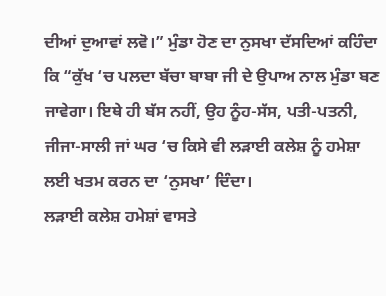ਦੀਆਂ ਦੁਆਵਾਂ ਲਵੋ।” ਮੁੰਡਾ ਹੋਣ ਦਾ ਨੁਸਖਾ ਦੱਸਦਿਆਂ ਕਹਿੰਦਾ ਕਿ “ਕੁੱਖ ‘ਚ ਪਲਦਾ ਬੱਚਾ ਬਾਬਾ ਜੀ ਦੇ ਉਪਾਅ ਨਾਲ ਮੁੰਡਾ ਬਣ ਜਾਵੇਗਾ। ਇਥੇ ਹੀ ਬੱਸ ਨਹੀਂ, ਉਹ ਨੂੰਹ-ਸੱਸ, ਪਤੀ-ਪਤਨੀ, ਜੀਜਾ-ਸਾਲੀ ਜਾਂ ਘਰ ‘ਚ ਕਿਸੇ ਵੀ ਲੜਾਈ ਕਲੇਸ਼ ਨੂੰ ਹਮੇਸ਼ਾ ਲਈ ਖਤਮ ਕਰਨ ਦਾ ‘ਨੁਸਖਾ’ ਦਿੰਦਾ।
ਲੜਾਈ ਕਲੇਸ਼ ਹਮੇਸ਼ਾਂ ਵਾਸਤੇ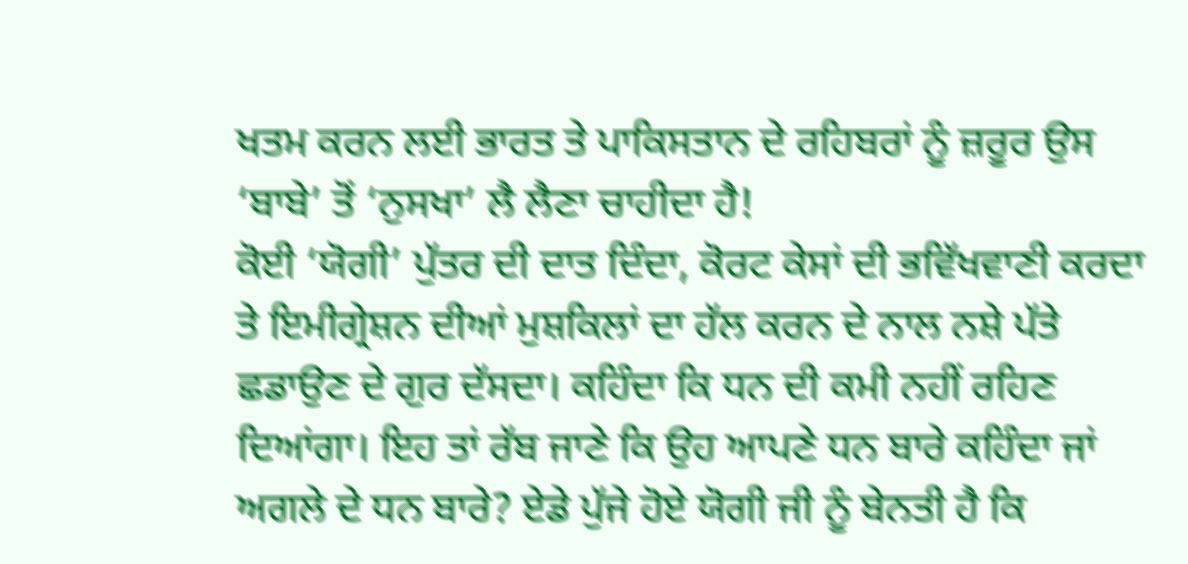ਖਤਮ ਕਰਨ ਲਈ ਭਾਰਤ ਤੇ ਪਾਕਿਸਤਾਨ ਦੇ ਰਹਿਬਰਾਂ ਨੂੰ ਜ਼ਰੂਰ ਉਸ ‘ਬਾਬੇ’ ਤੋਂ ‘ਨੁਸਖਾ’ ਲੈ ਲੈਣਾ ਚਾਹੀਦਾ ਹੈ!
ਕੋਈ ‘ਯੋਗੀ’ ਪੁੱਤਰ ਦੀ ਦਾਤ ਦਿੰਦਾ, ਕੋਰਟ ਕੇਸਾਂ ਦੀ ਭਵਿੱਖਵਾਣੀ ਕਰਦਾ ਤੇ ਇਮੀਗ੍ਰੇਸ਼ਨ ਦੀਆਂ ਮੁਸ਼ਕਿਲਾਂ ਦਾ ਹੱਲ ਕਰਨ ਦੇ ਨਾਲ ਨਸ਼ੇ ਪੱਤੇ ਛਡਾਉਣ ਦੇ ਗੁਰ ਦੱਸਦਾ। ਕਹਿੰਦਾ ਕਿ ਧਨ ਦੀ ਕਮੀ ਨਹੀਂ ਰਹਿਣ ਦਿਆਂਗਾ। ਇਹ ਤਾਂ ਰੱਬ ਜਾਣੇ ਕਿ ਉਹ ਆਪਣੇ ਧਨ ਬਾਰੇ ਕਹਿੰਦਾ ਜਾਂ ਅਗਲੇ ਦੇ ਧਨ ਬਾਰੇ? ਏਡੇ ਪੁੱਜੇ ਹੋਏ ਯੋਗੀ ਜੀ ਨੂੰ ਬੇਨਤੀ ਹੈ ਕਿ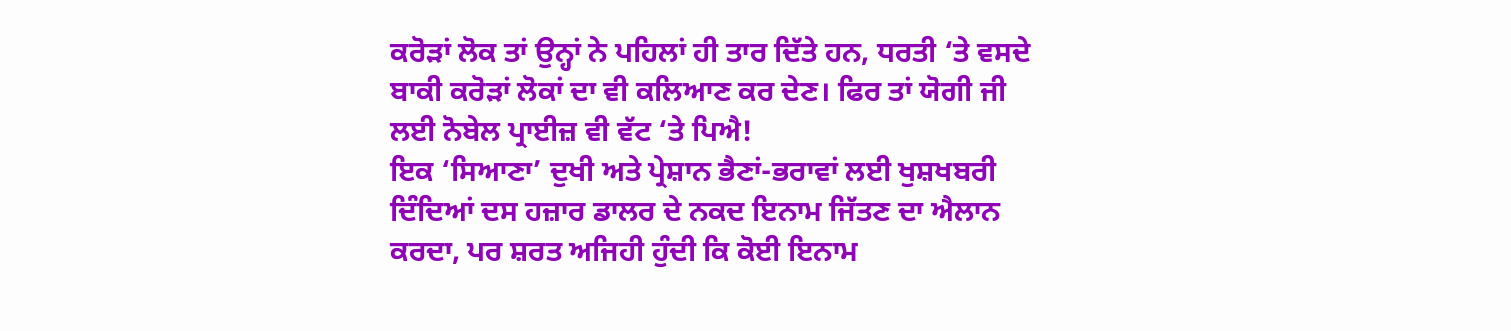ਕਰੋੜਾਂ ਲੋਕ ਤਾਂ ਉਨ੍ਹਾਂ ਨੇ ਪਹਿਲਾਂ ਹੀ ਤਾਰ ਦਿੱਤੇ ਹਨ, ਧਰਤੀ ‘ਤੇ ਵਸਦੇ ਬਾਕੀ ਕਰੋੜਾਂ ਲੋਕਾਂ ਦਾ ਵੀ ਕਲਿਆਣ ਕਰ ਦੇਣ। ਫਿਰ ਤਾਂ ਯੋਗੀ ਜੀ ਲਈ ਨੋਬੇਲ ਪ੍ਰਾਈਜ਼ ਵੀ ਵੱਟ ‘ਤੇ ਪਿਐ!
ਇਕ ‘ਸਿਆਣਾ’ ਦੁਖੀ ਅਤੇ ਪ੍ਰੇਸ਼ਾਨ ਭੈਣਾਂ-ਭਰਾਵਾਂ ਲਈ ਖੁਸ਼ਖਬਰੀ ਦਿੰਦਿਆਂ ਦਸ ਹਜ਼ਾਰ ਡਾਲਰ ਦੇ ਨਕਦ ਇਨਾਮ ਜਿੱਤਣ ਦਾ ਐਲਾਨ ਕਰਦਾ, ਪਰ ਸ਼ਰਤ ਅਜਿਹੀ ਹੁੰਦੀ ਕਿ ਕੋਈ ਇਨਾਮ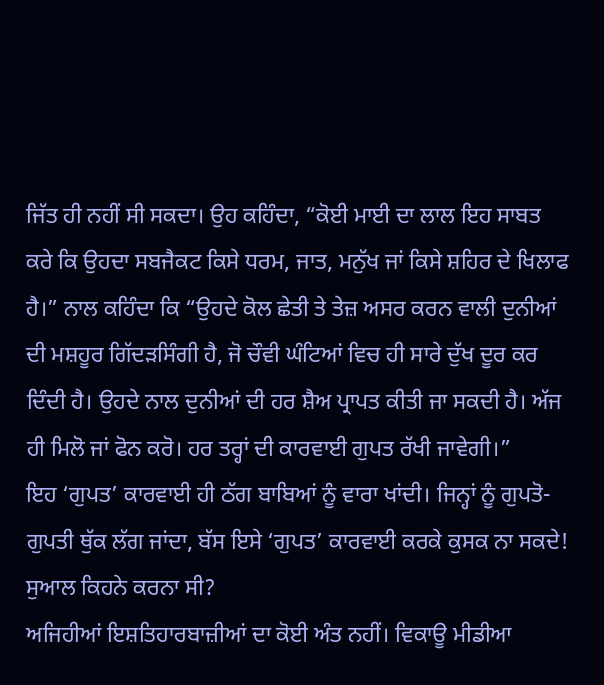ਜਿੱਤ ਹੀ ਨਹੀਂ ਸੀ ਸਕਦਾ। ਉਹ ਕਹਿੰਦਾ, “ਕੋਈ ਮਾਈ ਦਾ ਲਾਲ ਇਹ ਸਾਬਤ ਕਰੇ ਕਿ ਉਹਦਾ ਸਬਜੈਕਟ ਕਿਸੇ ਧਰਮ, ਜਾਤ, ਮਨੁੱਖ ਜਾਂ ਕਿਸੇ ਸ਼ਹਿਰ ਦੇ ਖਿਲਾਫ ਹੈ।” ਨਾਲ ਕਹਿੰਦਾ ਕਿ “ਉਹਦੇ ਕੋਲ ਛੇਤੀ ਤੇ ਤੇਜ਼ ਅਸਰ ਕਰਨ ਵਾਲੀ ਦੁਨੀਆਂ ਦੀ ਮਸ਼ਹੂਰ ਗਿੱਦੜਸਿੰਗੀ ਹੈ, ਜੋ ਚੌਵੀ ਘੰਟਿਆਂ ਵਿਚ ਹੀ ਸਾਰੇ ਦੁੱਖ ਦੂਰ ਕਰ ਦਿੰਦੀ ਹੈ। ਉਹਦੇ ਨਾਲ ਦੁਨੀਆਂ ਦੀ ਹਰ ਸ਼ੈਅ ਪ੍ਰਾਪਤ ਕੀਤੀ ਜਾ ਸਕਦੀ ਹੈ। ਅੱਜ ਹੀ ਮਿਲੋ ਜਾਂ ਫੋਨ ਕਰੋ। ਹਰ ਤਰ੍ਹਾਂ ਦੀ ਕਾਰਵਾਈ ਗੁਪਤ ਰੱਖੀ ਜਾਵੇਗੀ।”
ਇਹ ‘ਗੁਪਤ’ ਕਾਰਵਾਈ ਹੀ ਠੱਗ ਬਾਬਿਆਂ ਨੂੰ ਵਾਰਾ ਖਾਂਦੀ। ਜਿਨ੍ਹਾਂ ਨੂੰ ਗੁਪਤੋ-ਗੁਪਤੀ ਥੁੱਕ ਲੱਗ ਜਾਂਦਾ, ਬੱਸ ਇਸੇ ‘ਗੁਪਤ’ ਕਾਰਵਾਈ ਕਰਕੇ ਕੁਸਕ ਨਾ ਸਕਦੇ! ਸੁਆਲ ਕਿਹਨੇ ਕਰਨਾ ਸੀ?
ਅਜਿਹੀਆਂ ਇਸ਼ਤਿਹਾਰਬਾਜ਼ੀਆਂ ਦਾ ਕੋਈ ਅੰਤ ਨਹੀਂ। ਵਿਕਾਊ ਮੀਡੀਆ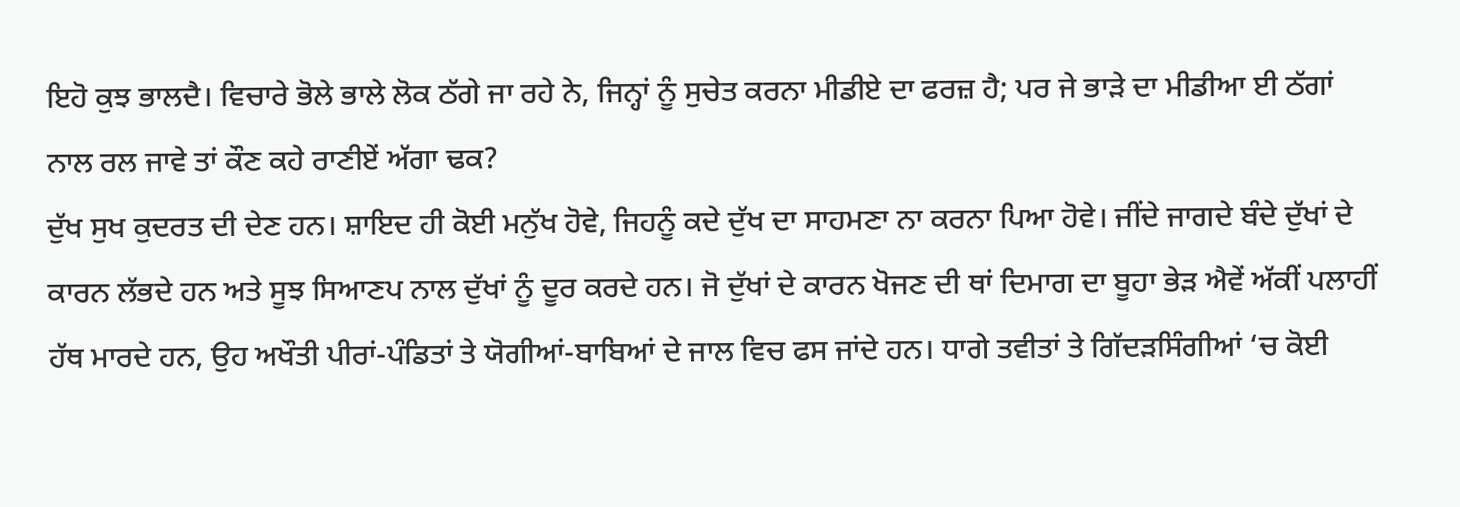ਇਹੋ ਕੁਝ ਭਾਲਦੈ। ਵਿਚਾਰੇ ਭੋਲੇ ਭਾਲੇ ਲੋਕ ਠੱਗੇ ਜਾ ਰਹੇ ਨੇ, ਜਿਨ੍ਹਾਂ ਨੂੰ ਸੁਚੇਤ ਕਰਨਾ ਮੀਡੀਏ ਦਾ ਫਰਜ਼ ਹੈ; ਪਰ ਜੇ ਭਾੜੇ ਦਾ ਮੀਡੀਆ ਈ ਠੱਗਾਂ ਨਾਲ ਰਲ ਜਾਵੇ ਤਾਂ ਕੌਣ ਕਹੇ ਰਾਣੀਏਂ ਅੱਗਾ ਢਕ?
ਦੁੱਖ ਸੁਖ ਕੁਦਰਤ ਦੀ ਦੇਣ ਹਨ। ਸ਼ਾਇਦ ਹੀ ਕੋਈ ਮਨੁੱਖ ਹੋਵੇ, ਜਿਹਨੂੰ ਕਦੇ ਦੁੱਖ ਦਾ ਸਾਹਮਣਾ ਨਾ ਕਰਨਾ ਪਿਆ ਹੋਵੇ। ਜੀਂਦੇ ਜਾਗਦੇ ਬੰਦੇ ਦੁੱਖਾਂ ਦੇ ਕਾਰਨ ਲੱਭਦੇ ਹਨ ਅਤੇ ਸੂਝ ਸਿਆਣਪ ਨਾਲ ਦੁੱਖਾਂ ਨੂੰ ਦੂਰ ਕਰਦੇ ਹਨ। ਜੋ ਦੁੱਖਾਂ ਦੇ ਕਾਰਨ ਖੋਜਣ ਦੀ ਥਾਂ ਦਿਮਾਗ ਦਾ ਬੂਹਾ ਭੇੜ ਐਵੇਂ ਅੱਕੀਂ ਪਲਾਹੀਂ ਹੱਥ ਮਾਰਦੇ ਹਨ, ਉਹ ਅਖੌਤੀ ਪੀਰਾਂ-ਪੰਡਿਤਾਂ ਤੇ ਯੋਗੀਆਂ-ਬਾਬਿਆਂ ਦੇ ਜਾਲ ਵਿਚ ਫਸ ਜਾਂਦੇ ਹਨ। ਧਾਗੇ ਤਵੀਤਾਂ ਤੇ ਗਿੱਦੜਸਿੰਗੀਆਂ ‘ਚ ਕੋਈ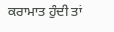ਕਰਾਮਾਤ ਹੁੰਦੀ ਤਾਂ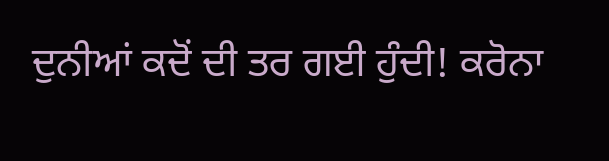ਦੁਨੀਆਂ ਕਦੋਂ ਦੀ ਤਰ ਗਈ ਹੁੰਦੀ! ਕਰੋਨਾ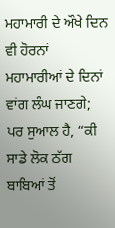ਮਹਾਮਾਰੀ ਦੇ ਔਖੇ ਦਿਨ ਵੀ ਹੋਰਨਾਂ ਮਹਾਮਾਰੀਆਂ ਦੇ ਦਿਨਾਂ ਵਾਂਗ ਲੰਘ ਜਾਣਗੇ; ਪਰ ਸੁਆਲ ਹੈ, “ਕੀ ਸਾਡੇ ਲੋਕ ਠੱਗ ਬਾਬਿਆਂ ਤੋਂ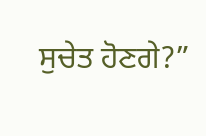ਸੁਚੇਤ ਹੋਣਗੇ?”